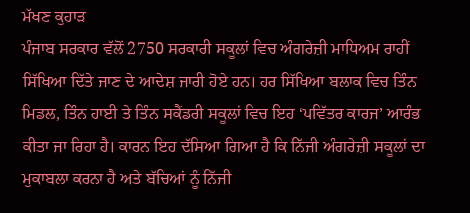ਮੱਖਣ ਕੁਹਾੜ
ਪੰਜਾਬ ਸਰਕਾਰ ਵੱਲੋਂ 2750 ਸਰਕਾਰੀ ਸਕੂਲਾਂ ਵਿਚ ਅੰਗਰੇਜ਼ੀ ਮਾਧਿਅਮ ਰਾਹੀਂ ਸਿੱਖਿਆ ਦਿੱਤੇ ਜਾਣ ਦੇ ਆਦੇਸ਼ ਜਾਰੀ ਹੋਏ ਹਨ। ਹਰ ਸਿੱਖਿਆ ਬਲਾਕ ਵਿਚ ਤਿੰਨ ਮਿਡਲ, ਤਿੰਨ ਹਾਈ ਤੇ ਤਿੰਨ ਸਕੈਂਡਰੀ ਸਕੂਲਾਂ ਵਿਚ ਇਹ ‘ਪਵਿੱਤਰ ਕਾਰਜ’ ਆਰੰਭ ਕੀਤਾ ਜਾ ਰਿਹਾ ਹੈ। ਕਾਰਨ ਇਹ ਦੱਸਿਆ ਗਿਆ ਹੈ ਕਿ ਨਿੱਜੀ ਅੰਗਰੇਜ਼ੀ ਸਕੂਲਾਂ ਦਾ ਮੁਕਾਬਲਾ ਕਰਨਾ ਹੈ ਅਤੇ ਬੱਚਿਆਂ ਨੂੰ ਨਿੱਜੀ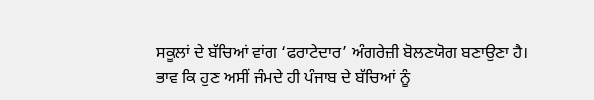ਸਕੂਲਾਂ ਦੇ ਬੱਚਿਆਂ ਵਾਂਗ ‘ਫਰਾਟੇਦਾਰ’ ਅੰਗਰੇਜ਼ੀ ਬੋਲਣਯੋਗ ਬਣਾਉਣਾ ਹੈ। ਭਾਵ ਕਿ ਹੁਣ ਅਸੀਂ ਜੰਮਦੇ ਹੀ ਪੰਜਾਬ ਦੇ ਬੱਚਿਆਂ ਨੂੰ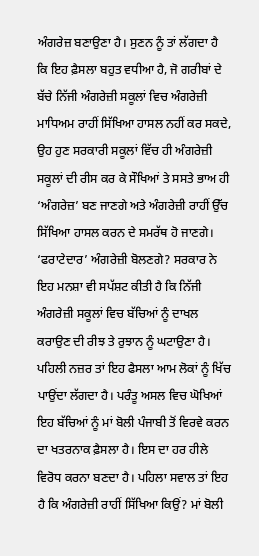ਅੰਗਰੇਜ਼ ਬਣਾਉਣਾ ਹੈ। ਸੁਣਨ ਨੂੰ ਤਾਂ ਲੱਗਦਾ ਹੈ ਕਿ ਇਹ ਫ਼ੈਸਲਾ ਬਹੁਤ ਵਧੀਆ ਹੈ, ਜੋ ਗਰੀਬਾਂ ਦੇ ਬੱਚੇ ਨਿੱਜੀ ਅੰਗਰੇਜ਼ੀ ਸਕੂਲਾਂ ਵਿਚ ਅੰਗਰੇਜ਼ੀ ਮਾਧਿਅਮ ਰਾਹੀਂ ਸਿੱਖਿਆ ਹਾਸਲ ਨਹੀਂ ਕਰ ਸਕਦੇ, ਉਹ ਹੁਣ ਸਰਕਾਰੀ ਸਕੂਲਾਂ ਵਿੱਚ ਹੀ ਅੰਗਰੇਜ਼ੀ ਸਕੂਲਾਂ ਦੀ ਰੀਸ ਕਰ ਕੇ ਸੌਖਿਆਂ ਤੇ ਸਸਤੇ ਭਾਅ ਹੀ ‘ਅੰਗਰੇਜ਼’ ਬਣ ਜਾਣਗੇ ਅਤੇ ਅੰਗਰੇਜ਼ੀ ਰਾਹੀਂ ਉੱਚ ਸਿੱਖਿਆ ਹਾਸਲ ਕਰਨ ਦੇ ਸਮਰੱਥ ਹੋ ਜਾਣਗੇ। ‘ਫਰਾਟੇਦਾਰ’ ਅੰਗਰੇਜ਼ੀ ਬੋਲਣਗੇ? ਸਰਕਾਰ ਨੇ ਇਹ ਮਨਸ਼ਾ ਵੀ ਸਪੱਸ਼ਟ ਕੀਤੀ ਹੈ ਕਿ ਨਿੱਜੀ ਅੰਗਰੇਜ਼ੀ ਸਕੂਲਾਂ ਵਿਚ ਬੱਚਿਆਂ ਨੂੰ ਦਾਖਲ ਕਰਾਉਣ ਦੀ ਰੀਝ ਤੇ ਰੁਝਾਨ ਨੂੰ ਘਟਾਉਣਾ ਹੈ। ਪਹਿਲੀ ਨਜ਼ਰ ਤਾਂ ਇਹ ਫੈਸਲਾ ਆਮ ਲੋਕਾਂ ਨੂੰ ਖਿੱਚ ਪਾਉਂਦਾ ਲੱਗਦਾ ਹੈ। ਪਰੰਤੂ ਅਸਲ ਵਿਚ ਘੋਖਿਆਂ ਇਹ ਬੱਚਿਆਂ ਨੂੰ ਮਾਂ ਬੋਲੀ ਪੰਜਾਬੀ ਤੋਂ ਵਿਰਵੇ ਕਰਨ ਦਾ ਖਤਰਨਾਕ ਫ਼ੈਸਲਾ ਹੈ। ਇਸ ਦਾ ਹਰ ਹੀਲੇ ਵਿਰੋਧ ਕਰਨਾ ਬਣਦਾ ਹੈ। ਪਹਿਲਾ ਸਵਾਲ ਤਾਂ ਇਹ ਹੈ ਕਿ ਅੰਗਰੇਜ਼ੀ ਰਾਹੀਂ ਸਿੱਖਿਆ ਕਿਉਂ? ਮਾਂ ਬੋਲੀ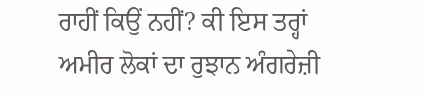ਰਾਹੀਂ ਕਿਉਂ ਨਹੀਂ? ਕੀ ਇਸ ਤਰ੍ਹਾਂ ਅਮੀਰ ਲੋਕਾਂ ਦਾ ਰੁਝਾਨ ਅੰਗਰੇਜ਼ੀ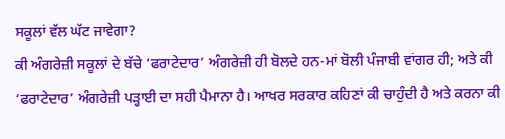ਸਕੂਲਾਂ ਵੱਲ ਘੱਟ ਜਾਵੇਗਾ?
ਕੀ ਅੰਗਰੇਜ਼ੀ ਸਕੂਲਾਂ ਦੇ ਬੱਚੇ ‘ਫਰਾਟੇਦਾਰ’ ਅੰਗਰੇਜ਼ੀ ਹੀ ਬੋਲਦੇ ਹਨ-ਮਾਂ ਬੋਲੀ ਪੰਜਾਬੀ ਵਾਂਗਰ ਹੀ; ਅਤੇ ਕੀ ‘ਫਰਾਟੇਦਾਰ’ ਅੰਗਰੇਜ਼ੀ ਪੜ੍ਹਾਈ ਦਾ ਸਹੀ ਪੈਮਾਨਾ ਹੈ। ਆਖਰ ਸਰਕਾਰ ਕਹਿਣਾਂ ਕੀ ਚਾਹੁੰਦੀ ਹੈ ਅਤੇ ਕਰਨਾ ਕੀ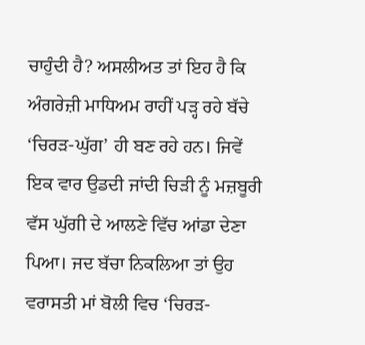ਚਾਹੁੰਦੀ ਹੈ? ਅਸਲੀਅਤ ਤਾਂ ਇਹ ਹੈ ਕਿ ਅੰਗਰੇਜ਼ੀ ਮਾਧਿਅਮ ਰਾਹੀਂ ਪੜ੍ਹ ਰਹੇ ਬੱਚੇ ‘ਚਿਰੜ-ਘੁੱਗ’ ਹੀ ਬਣ ਰਹੇ ਹਨ। ਜਿਵੇਂ ਇਕ ਵਾਰ ਉਡਦੀ ਜਾਂਦੀ ਚਿੜੀ ਨੂੰ ਮਜ਼ਬੂਰੀ ਵੱਸ ਘੁੱਗੀ ਦੇ ਆਲਣੇ ਵਿੱਚ ਆਂਡਾ ਦੇਣਾ ਪਿਆ। ਜਦ ਬੱਚਾ ਨਿਕਲਿਆ ਤਾਂ ਉਹ ਵਰਾਸਤੀ ਮਾਂ ਬੋਲੀ ਵਿਚ ‘ਚਿਰੜ-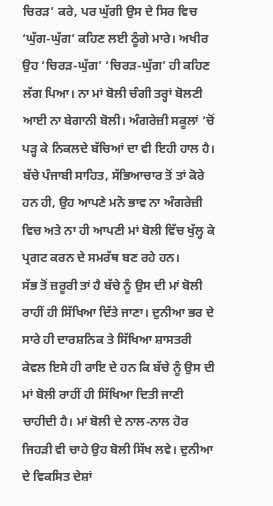ਚਿਰੜ’ ਕਰੇ, ਪਰ ਘੁੱਗੀ ਉਸ ਦੇ ਸਿਰ ਵਿਚ ‘ਘੁੱਗ-ਘੁੱਗ’ ਕਹਿਣ ਲਈ ਠੂੰਗੇ ਮਾਰੇ। ਅਖੀਰ ਉਹ ‘ਚਿਰੜ-ਘੁੱਗ’ ‘ਚਿਰੜ-ਘੁੱਗ’ ਹੀ ਕਹਿਣ ਲੱਗ ਪਿਆ। ਨਾ ਮਾਂ ਬੋਲੀ ਚੰਗੀ ਤਰ੍ਹਾਂ ਬੋਲਣੀ ਆਈ ਨਾ ਬੇਗਾਨੀ ਬੋਲੀ। ਅੰਗਰੇਜ਼ੀ ਸਕੂਲਾਂ ‘ਚੋਂ ਪੜ੍ਹ ਕੇ ਨਿਕਲਦੇ ਬੱਚਿਆਂ ਦਾ ਵੀ ਇਹੀ ਹਾਲ ਹੈ। ਬੱਚੇ ਪੰਜਾਬੀ ਸਾਹਿਤ, ਸੱਭਿਆਚਾਰ ਤੋਂ ਤਾਂ ਕੋਰੇ ਹਨ ਹੀ, ਉਹ ਆਪਣੇ ਮਨੋ ਭਾਵ ਨਾ ਅੰਗਰੇਜ਼ੀ ਵਿਚ ਅਤੇ ਨਾ ਹੀ ਆਪਣੀ ਮਾਂ ਬੋਲੀ ਵਿੱਚ ਖੁੱਲ੍ਹ ਕੇ ਪ੍ਰਗਟ ਕਰਨ ਦੇ ਸਮਰੱਥ ਬਣ ਰਹੇ ਹਨ।
ਸੱਭ ਤੋਂ ਜ਼ਰੂਰੀ ਤਾਂ ਹੈ ਬੱਚੇ ਨੂੰ ਉਸ ਦੀ ਮਾਂ ਬੋਲੀ ਰਾਹੀਂ ਹੀ ਸਿੱਖਿਆ ਦਿੱਤੇ ਜਾਣਾ। ਦੁਨੀਆ ਭਰ ਦੇ ਸਾਰੇ ਹੀ ਦਾਰਸ਼ਨਿਕ ਤੇ ਸਿੱਖਿਆ ਸ਼ਾਸਤਰੀ ਕੇਵਲ ਇਸੇ ਹੀ ਰਾਇ ਦੇ ਹਨ ਕਿ ਬੱਚੇ ਨੂੰ ਉਸ ਦੀ ਮਾਂ ਬੋਲੀ ਰਾਹੀਂ ਹੀ ਸਿੱਖਿਆ ਦਿਤੀ ਜਾਣੀ ਚਾਹੀਦੀ ਹੈ। ਮਾਂ ਬੋਲੀ ਦੇ ਨਾਲ-ਨਾਲ ਹੋਰ ਜਿਹੜੀ ਵੀ ਚਾਹੇ ਉਹ ਬੋਲੀ ਸਿੱਖ ਲਵੇ। ਦੁਨੀਆ ਦੇ ਵਿਕਸਿਤ ਦੇਸ਼ਾਂ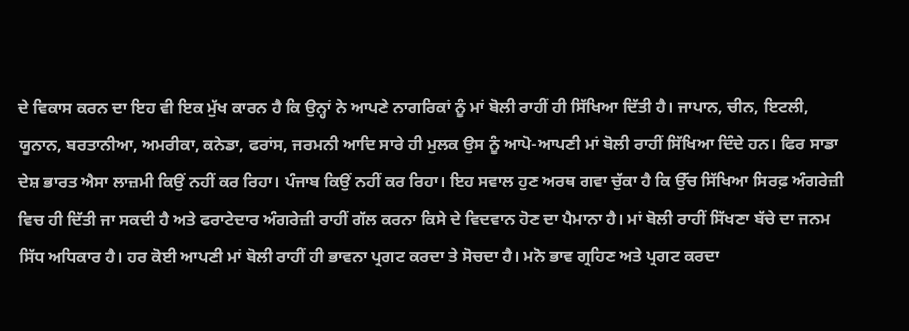ਦੇ ਵਿਕਾਸ ਕਰਨ ਦਾ ਇਹ ਵੀ ਇਕ ਮੁੱਖ ਕਾਰਨ ਹੈ ਕਿ ਉਨ੍ਹਾਂ ਨੇ ਆਪਣੇ ਨਾਗਰਿਕਾਂ ਨੂੰ ਮਾਂ ਬੋਲੀ ਰਾਹੀਂ ਹੀ ਸਿੱਖਿਆ ਦਿੱਤੀ ਹੈ। ਜਾਪਾਨ, ਚੀਨ, ਇਟਲੀ, ਯੂਨਾਨ, ਬਰਤਾਨੀਆ, ਅਮਰੀਕਾ, ਕਨੇਡਾ, ਫਰਾਂਸ, ਜਰਮਨੀ ਆਦਿ ਸਾਰੇ ਹੀ ਮੁਲਕ ਉਸ ਨੂੰ ਆਪੋ-ਆਪਣੀ ਮਾਂ ਬੋਲੀ ਰਾਹੀਂ ਸਿੱਖਿਆ ਦਿੰਦੇ ਹਨ। ਫਿਰ ਸਾਡਾ ਦੇਸ਼ ਭਾਰਤ ਐਸਾ ਲਾਜ਼ਮੀ ਕਿਉਂ ਨਹੀਂ ਕਰ ਰਿਹਾ। ਪੰਜਾਬ ਕਿਉਂ ਨਹੀਂ ਕਰ ਰਿਹਾ। ਇਹ ਸਵਾਲ ਹੁਣ ਅਰਥ ਗਵਾ ਚੁੱਕਾ ਹੈ ਕਿ ਉੱਚ ਸਿੱਖਿਆ ਸਿਰਫ਼ ਅੰਗਰੇਜ਼ੀ ਵਿਚ ਹੀ ਦਿੱਤੀ ਜਾ ਸਕਦੀ ਹੈ ਅਤੇ ਫਰਾਟੇਦਾਰ ਅੰਗਰੇਜ਼ੀ ਰਾਹੀਂ ਗੱਲ ਕਰਨਾ ਕਿਸੇ ਦੇ ਵਿਦਵਾਨ ਹੋਣ ਦਾ ਪੈਮਾਨਾ ਹੈ। ਮਾਂ ਬੋਲੀ ਰਾਹੀਂ ਸਿੱਖਣਾ ਬੱਚੇ ਦਾ ਜਨਮ ਸਿੱਧ ਅਧਿਕਾਰ ਹੈ। ਹਰ ਕੋਈ ਆਪਣੀ ਮਾਂ ਬੋਲੀ ਰਾਹੀਂ ਹੀ ਭਾਵਨਾ ਪ੍ਰਗਟ ਕਰਦਾ ਤੇ ਸੋਚਦਾ ਹੈ। ਮਨੋ ਭਾਵ ਗ੍ਰਹਿਣ ਅਤੇ ਪ੍ਰਗਟ ਕਰਦਾ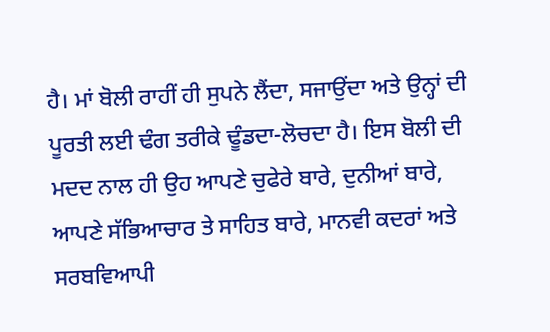ਹੈ। ਮਾਂ ਬੋਲੀ ਰਾਹੀਂ ਹੀ ਸੁਪਨੇ ਲੈਂਦਾ, ਸਜਾਉਂਦਾ ਅਤੇ ਉਨ੍ਹਾਂ ਦੀ ਪੂਰਤੀ ਲਈ ਢੰਗ ਤਰੀਕੇ ਢੂੰਡਦਾ-ਲੋਚਦਾ ਹੈ। ਇਸ ਬੋਲੀ ਦੀ ਮਦਦ ਨਾਲ ਹੀ ਉਹ ਆਪਣੇ ਚੁਫੇਰੇ ਬਾਰੇ, ਦੁਨੀਆਂ ਬਾਰੇ, ਆਪਣੇ ਸੱਭਿਆਚਾਰ ਤੇ ਸਾਹਿਤ ਬਾਰੇ, ਮਾਨਵੀ ਕਦਰਾਂ ਅਤੇ ਸਰਬਵਿਆਪੀ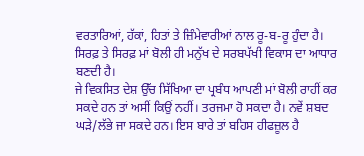ਵਰਤਾਰਿਆਂ, ਹੱਕਾਂ, ਹਿਤਾਂ ਤੇ ਜ਼ਿੰਮੇਵਾਰੀਆਂ ਨਾਲ ਰੂ-ਬ-ਰੂ ਹੁੰਦਾ ਹੈ। ਸਿਰਫ਼ ਤੇ ਸਿਰਫ਼ ਮਾਂ ਬੋਲੀ ਹੀ ਮਨੁੱਖ ਦੇ ਸਰਬਪੱਖੀ ਵਿਕਾਸ ਦਾ ਆਧਾਰ ਬਣਦੀ ਹੈ।
ਜੇ ਵਿਕਸਿਤ ਦੇਸ਼ ਉੱਚ ਸਿੱਖਿਆ ਦਾ ਪ੍ਰਬੰਧ ਆਪਣੀ ਮਾਂ ਬੋਲੀ ਰਾਹੀਂ ਕਰ ਸਕਦੇ ਹਨ ਤਾਂ ਅਸੀਂ ਕਿਉਂ ਨਹੀਂ। ਤਰਜਮਾ ਹੋ ਸਕਦਾ ਹੈ। ਨਵੇਂ ਸ਼ਬਦ ਘੜੇ/ਲੱਭੇ ਜਾ ਸਕਦੇ ਹਨ। ਇਸ ਬਾਰੇ ਤਾਂ ਬਹਿਸ ਹੀਫਜ਼ੂਲ ਹੈ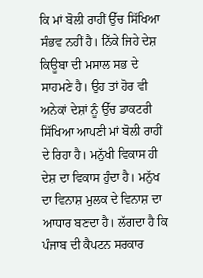ਕਿ ਮਾਂ ਬੋਲੀ ਰਾਹੀਂ ਉੱਚ ਸਿੱਖਿਆ ਸੰਭਵ ਨਹੀਂ ਹੈ। ਨਿੱਕੇ ਜਿਹੇ ਦੇਸ਼ ਕਿਊਬਾ ਦੀ ਮਸਾਲ ਸਭ ਦੇ ਸਾਹਮਣੇ ਹੈ। ਉਹ ਤਾਂ ਹੋਰ ਵੀ ਅਨੇਕਾਂ ਦੇਸ਼ਾਂ ਨੂੰ ਉੱਚ ਡਾਕਟਰੀ ਸਿੱਖਿਆ ਆਪਣੀ ਮਾਂ ਬੋਲੀ ਰਾਹੀਂ ਦੇ ਰਿਹਾ ਹੈ। ਮਨੁੱਖੀ ਵਿਕਾਸ ਹੀ ਦੇਸ਼ ਦਾ ਵਿਕਾਸ ਹੁੰਦਾ ਹੈ। ਮਨੁੱਖ ਦਾ ਵਿਨਾਸ਼ ਮੁਲਕ ਦੇ ਵਿਨਾਸ਼ ਦਾ ਆਧਾਰ ਬਣਦਾ ਹੈ। ਲੱਗਦਾ ਹੈ ਕਿ ਪੰਜਾਬ ਦੀ ਕੈਪਟਨ ਸਰਕਾਰ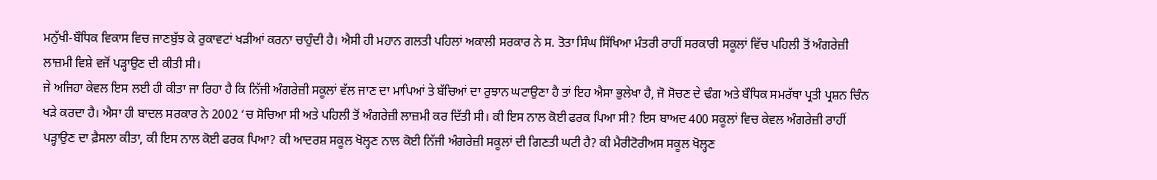ਮਨੁੱਖੀ-ਬੌਧਿਕ ਵਿਕਾਸ ਵਿਚ ਜਾਣਬੁੱਝ ਕੇ ਰੁਕਾਵਟਾਂ ਖੜੀਆਂ ਕਰਨਾ ਚਾਹੁੰਦੀ ਹੈ। ਐਸੀ ਹੀ ਮਹਾਨ ਗਲਤੀ ਪਹਿਲਾਂ ਅਕਾਲੀ ਸਰਕਾਰ ਨੇ ਸ. ਤੋਤਾ ਸਿੰਘ ਸਿੱਖਿਆ ਮੰਤਰੀ ਰਾਹੀਂ ਸਰਕਾਰੀ ਸਕੂਲਾਂ ਵਿੱਚ ਪਹਿਲੀ ਤੋਂ ਅੰਗਰੇਜ਼ੀ ਲਾਜ਼ਮੀ ਵਿਸ਼ੇ ਵਜੋਂ ਪੜ੍ਹਾਉਣ ਦੀ ਕੀਤੀ ਸੀ।
ਜੇ ਅਜਿਹਾ ਕੇਵਲ ਇਸ ਲਈ ਹੀ ਕੀਤਾ ਜਾ ਰਿਹਾ ਹੈ ਕਿ ਨਿੱਜੀ ਅੰਗਰੇਜ਼ੀ ਸਕੂਲਾਂ ਵੱਲ ਜਾਣ ਦਾ ਮਾਪਿਆਂ ਤੇ ਬੱਚਿਆਂ ਦਾ ਰੁਝਾਨ ਘਟਾਉਣਾ ਹੈ ਤਾਂ ਇਹ ਐਸਾ ਭੁਲੇਖਾ ਹੈ, ਜੋ ਸੋਚਣ ਦੇ ਢੰਗ ਅਤੇ ਬੌਧਿਕ ਸਮਰੱਥਾ ਪ੍ਰਤੀ ਪ੍ਰਸ਼ਨ ਚਿੰਨ ਖੜੇ ਕਰਦਾ ਹੈ। ਐਸਾ ਹੀ ਬਾਦਲ ਸਰਕਾਰ ਨੇ 2002 ‘ਚ ਸੋਚਿਆ ਸੀ ਅਤੇ ਪਹਿਲੀ ਤੋਂ ਅੰਗਰੇਜ਼ੀ ਲਾਜ਼ਮੀ ਕਰ ਦਿੱਤੀ ਸੀ। ਕੀ ਇਸ ਨਾਲ ਕੋਈ ਫਰਕ ਪਿਆ ਸੀ? ਇਸ ਬਾਅਦ 400 ਸਕੂਲਾਂ ਵਿਚ ਕੇਵਲ ਅੰਗਰੇਜ਼ੀ ਰਾਹੀਂ ਪੜ੍ਹਾਉਣ ਦਾ ਫ਼ੈਸਲਾ ਕੀਤਾ, ਕੀ ਇਸ ਨਾਲ ਕੋਈ ਫਰਕ ਪਿਆ? ਕੀ ਆਦਰਸ਼ ਸਕੂਲ ਖੋਲ੍ਹਣ ਨਾਲ ਕੋਈ ਨਿੱਜੀ ਅੰਗਰੇਜ਼ੀ ਸਕੂਲਾਂ ਦੀ ਗਿਣਤੀ ਘਟੀ ਹੈ? ਕੀ ਮੈਰੀਟੋਰੀਅਸ ਸਕੂਲ ਖੋਲ੍ਹਣ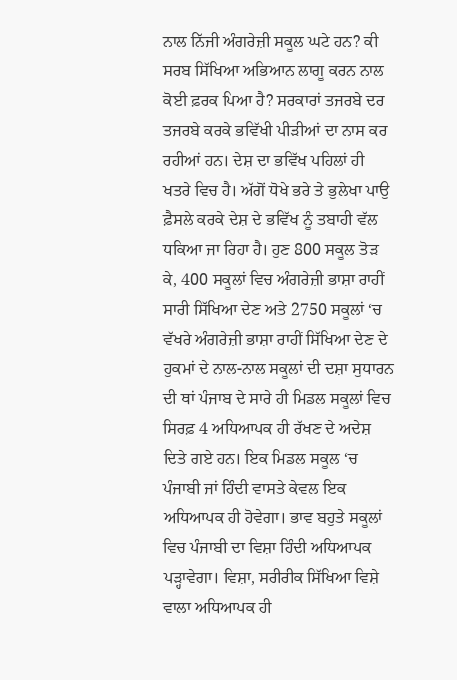ਨਾਲ ਨਿੱਜੀ ਅੰਗਰੇਜ਼ੀ ਸਕੂਲ ਘਟੇ ਹਨ? ਕੀ ਸਰਬ ਸਿੱਖਿਆ ਅਭਿਆਨ ਲਾਗੂ ਕਰਨ ਨਾਲ ਕੋਈ ਫ਼ਰਕ ਪਿਆ ਹੈ? ਸਰਕਾਰਾਂ ਤਜਰਬੇ ਦਰ ਤਜਰਬੇ ਕਰਕੇ ਭਵਿੱਖੀ ਪੀੜੀਆਂ ਦਾ ਨਾਸ ਕਰ ਰਹੀਆਂ ਹਨ। ਦੇਸ਼ ਦਾ ਭਵਿੱਖ ਪਹਿਲਾਂ ਹੀ ਖਤਰੇ ਵਿਚ ਹੈ। ਅੱਗੋਂ ਧੋਖੇ ਭਰੇ ਤੇ ਭੁਲੇਖਾ ਪਾਉ ਫ਼ੈਸਲੇ ਕਰਕੇ ਦੇਸ਼ ਦੇ ਭਵਿੱਖ ਨੂੰ ਤਬਾਹੀ ਵੱਲ ਧਕਿਆ ਜਾ ਰਿਹਾ ਹੈ। ਹੁਣ 800 ਸਕੂਲ ਤੋੜ ਕੇ, 400 ਸਕੂਲਾਂ ਵਿਚ ਅੰਗਰੇਜ਼ੀ ਭਾਸ਼ਾ ਰਾਹੀਂ ਸਾਰੀ ਸਿੱਖਿਆ ਦੇਣ ਅਤੇ 2750 ਸਕੂਲਾਂ ‘ਚ ਵੱਖਰੇ ਅੰਗਰੇਜ਼ੀ ਭਾਸ਼ਾ ਰਾਹੀਂ ਸਿੱਖਿਆ ਦੇਣ ਦੇ ਹੁਕਮਾਂ ਦੇ ਨਾਲ-ਨਾਲ ਸਕੂਲਾਂ ਦੀ ਦਸ਼ਾ ਸੁਧਾਰਨ ਦੀ ਥਾਂ ਪੰਜਾਬ ਦੇ ਸਾਰੇ ਹੀ ਮਿਡਲ ਸਕੂਲਾਂ ਵਿਚ ਸਿਰਫ਼ 4 ਅਧਿਆਪਕ ਹੀ ਰੱਖਣ ਦੇ ਅਦੇਸ਼ ਦਿਤੇ ਗਏ ਹਨ। ਇਕ ਮਿਡਲ ਸਕੂਲ ‘ਚ ਪੰਜਾਬੀ ਜਾਂ ਹਿੰਦੀ ਵਾਸਤੇ ਕੇਵਲ ਇਕ ਅਧਿਆਪਕ ਹੀ ਹੋਵੇਗਾ। ਭਾਵ ਬਹੁਤੇ ਸਕੂਲਾਂ ਵਿਚ ਪੰਜਾਬੀ ਦਾ ਵਿਸ਼ਾ ਹਿੰਦੀ ਅਧਿਆਪਕ ਪੜ੍ਹਾਵੇਗਾ। ਵਿਸ਼ਾ, ਸਰੀਰੀਕ ਸਿੱਖਿਆ ਵਿਸ਼ੇ ਵਾਲਾ ਅਧਿਆਪਕ ਹੀ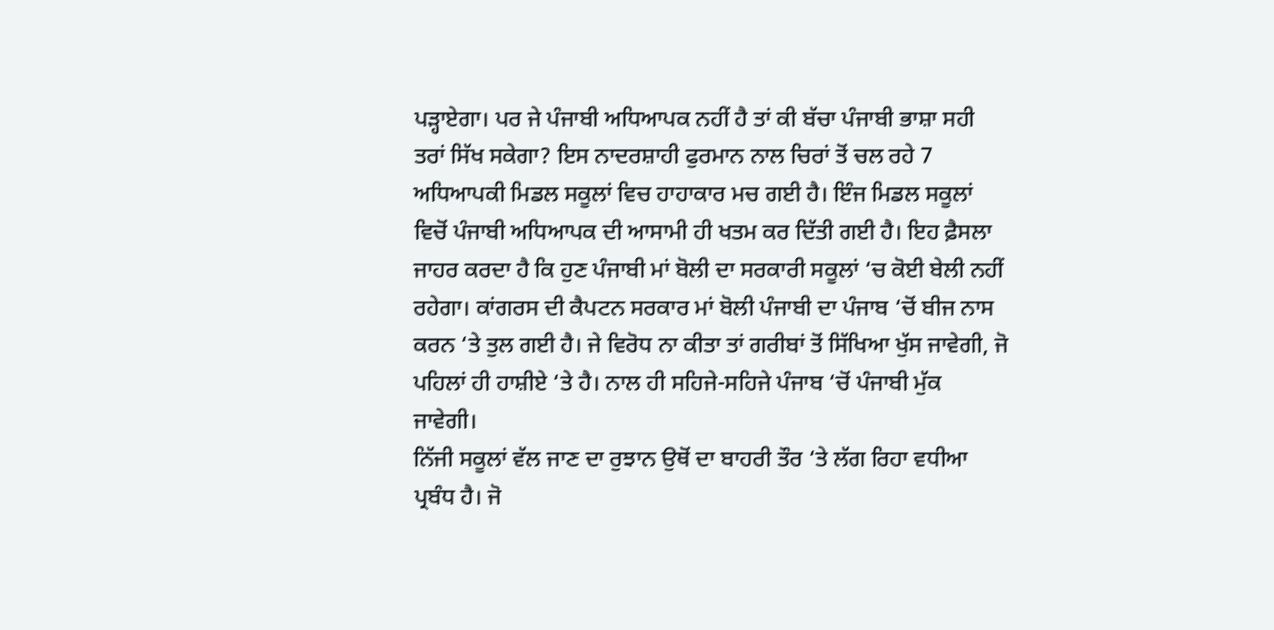ਪੜ੍ਹਾਏਗਾ। ਪਰ ਜੇ ਪੰਜਾਬੀ ਅਧਿਆਪਕ ਨਹੀਂ ਹੈ ਤਾਂ ਕੀ ਬੱਚਾ ਪੰਜਾਬੀ ਭਾਸ਼ਾ ਸਹੀ ਤਰਾਂ ਸਿੱਖ ਸਕੇਗਾ? ਇਸ ਨਾਦਰਸ਼ਾਹੀ ਫੁਰਮਾਨ ਨਾਲ ਚਿਰਾਂ ਤੋਂ ਚਲ ਰਹੇ 7 ਅਧਿਆਪਕੀ ਮਿਡਲ ਸਕੂਲਾਂ ਵਿਚ ਹਾਹਾਕਾਰ ਮਚ ਗਈ ਹੈ। ਇੰਜ ਮਿਡਲ ਸਕੂਲਾਂ ਵਿਚੋਂ ਪੰਜਾਬੀ ਅਧਿਆਪਕ ਦੀ ਆਸਾਮੀ ਹੀ ਖਤਮ ਕਰ ਦਿੱਤੀ ਗਈ ਹੈ। ਇਹ ਫ਼ੈਸਲਾ ਜਾਹਰ ਕਰਦਾ ਹੈ ਕਿ ਹੁਣ ਪੰਜਾਬੀ ਮਾਂ ਬੋਲੀ ਦਾ ਸਰਕਾਰੀ ਸਕੂਲਾਂ ‘ਚ ਕੋਈ ਬੇਲੀ ਨਹੀਂ ਰਹੇਗਾ। ਕਾਂਗਰਸ ਦੀ ਕੈਪਟਨ ਸਰਕਾਰ ਮਾਂ ਬੋਲੀ ਪੰਜਾਬੀ ਦਾ ਪੰਜਾਬ ‘ਚੋਂ ਬੀਜ ਨਾਸ ਕਰਨ ‘ਤੇ ਤੁਲ ਗਈ ਹੈ। ਜੇ ਵਿਰੋਧ ਨਾ ਕੀਤਾ ਤਾਂ ਗਰੀਬਾਂ ਤੋਂ ਸਿੱਖਿਆ ਖੁੱਸ ਜਾਵੇਗੀ, ਜੋ ਪਹਿਲਾਂ ਹੀ ਹਾਸ਼ੀਏ ‘ਤੇ ਹੈ। ਨਾਲ ਹੀ ਸਹਿਜੇ-ਸਹਿਜੇ ਪੰਜਾਬ ‘ਚੋਂ ਪੰਜਾਬੀ ਮੁੱਕ ਜਾਵੇਗੀ।
ਨਿੱਜੀ ਸਕੂਲਾਂ ਵੱਲ ਜਾਣ ਦਾ ਰੁਝਾਨ ਉਥੋਂ ਦਾ ਬਾਹਰੀ ਤੌਰ ‘ਤੇ ਲੱਗ ਰਿਹਾ ਵਧੀਆ ਪ੍ਰਬੰਧ ਹੈ। ਜੋ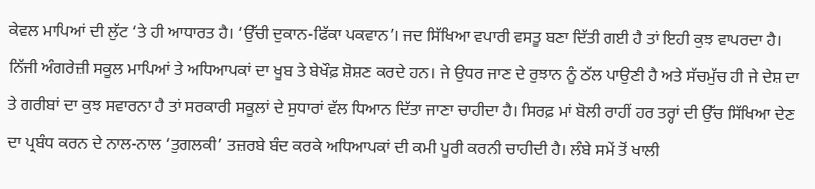ਕੇਵਲ ਮਾਪਿਆਂ ਦੀ ਲੁੱਟ ‘ਤੇ ਹੀ ਆਧਾਰਤ ਹੈ। ‘ਉੱਚੀ ਦੁਕਾਨ-ਫਿੱਕਾ ਪਕਵਾਨ’। ਜਦ ਸਿੱਖਿਆ ਵਪਾਰੀ ਵਸਤੂ ਬਣਾ ਦਿੱਤੀ ਗਈ ਹੈ ਤਾਂ ਇਹੀ ਕੁਝ ਵਾਪਰਦਾ ਹੈ। ਨਿੱਜੀ ਅੰਗਰੇਜ਼ੀ ਸਕੂਲ ਮਾਪਿਆਂ ਤੇ ਅਧਿਆਪਕਾਂ ਦਾ ਖੂਬ ਤੇ ਬੇਖੌਫ਼ ਸ਼ੋਸ਼ਣ ਕਰਦੇ ਹਨ। ਜੇ ਉਧਰ ਜਾਣ ਦੇ ਰੁਝਾਨ ਨੂੰ ਠੱਲ ਪਾਉਣੀ ਹੈ ਅਤੇ ਸੱਚਮੁੱਚ ਹੀ ਜੇ ਦੇਸ਼ ਦਾ ਤੇ ਗਰੀਬਾਂ ਦਾ ਕੁਝ ਸਵਾਰਨਾ ਹੈ ਤਾਂ ਸਰਕਾਰੀ ਸਕੂਲਾਂ ਦੇ ਸੁਧਾਰਾਂ ਵੱਲ ਧਿਆਨ ਦਿੱਤਾ ਜਾਣਾ ਚਾਹੀਦਾ ਹੈ। ਸਿਰਫ਼ ਮਾਂ ਬੋਲੀ ਰਾਹੀਂ ਹਰ ਤਰ੍ਹਾਂ ਦੀ ਉੱਚ ਸਿੱਖਿਆ ਦੇਣ ਦਾ ਪ੍ਰਬੰਧ ਕਰਨ ਦੇ ਨਾਲ-ਨਾਲ ‘ਤੁਗਲਕੀ’ ਤਜ਼ਰਬੇ ਬੰਦ ਕਰਕੇ ਅਧਿਆਪਕਾਂ ਦੀ ਕਮੀ ਪੂਰੀ ਕਰਨੀ ਚਾਹੀਦੀ ਹੈ। ਲੰਬੇ ਸਮੇਂ ਤੋਂ ਖਾਲੀ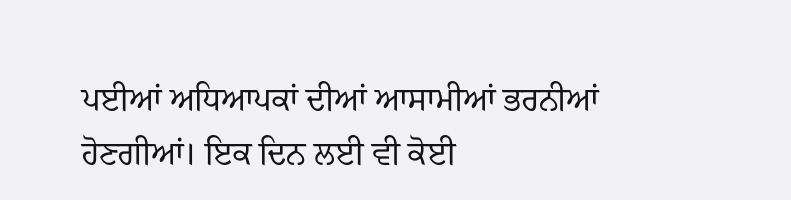ਪਈਆਂ ਅਧਿਆਪਕਾਂ ਦੀਆਂ ਆਸਾਮੀਆਂ ਭਰਨੀਆਂ ਹੋਣਗੀਆਂ। ਇਕ ਦਿਨ ਲਈ ਵੀ ਕੋਈ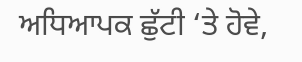ਅਧਿਆਪਕ ਛੁੱਟੀ ‘ਤੇ ਹੋਵੇ,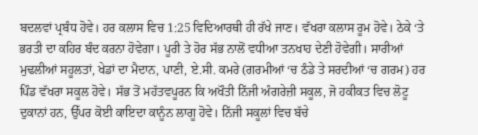ਬਦਲਵਾਂ ਪ੍ਰਬੰਧ ਹੋਵੇ। ਹਰ ਕਲਾਸ ਵਿਚ 1:25 ਵਿਦਿਆਰਥੀ ਹੀ ਰੱਖੇ ਜਾਣ। ਵੱਖਰਾ ਕਲਾਸ ਰੂਮ ਹੋਵੇ। ਠੇਕੇ ‘ਤੇ ਭਰਤੀ ਦਾ ਕਹਿਰ ਬੰਦ ਕਰਨਾ ਹੋਵੇਗਾ। ਪੂਰੀ ਤੇ ਹੋਰ ਸੱਭ ਨਾਲੋਂ ਵਧੀਆ ਤਨਖਾਹ ਦੇਣੀ ਹੋਵੇਗੀ। ਸਾਰੀਆਂ ਮੁਢਲੀਆਂ ਸਹੂਲਤਾਂ, ਖੇਡਾਂ ਦਾ ਮੈਦਾਨ, ਪਾਣੀ, ਏ.ਸੀ. ਕਮਰੇ (ਗਰਮੀਆਂ ‘ਚ ਠੰਡੇ ਤੇ ਸਰਦੀਆਂ ‘ਚ ਗਰਮ) ਹਰ ਪਿੰਡ ਵੱਖਰਾ ਸਕੂਲ ਹੋਵੇ। ਸੱਭ ਤੋਂ ਮਹੱਤਵਪੂਰਨ ਕਿ ਅਖੌਤੀ ਨਿੱਜੀ ਅੰਗਰੇਜ਼ੀ ਸਕੂਲ, ਜੋ ਹਕੀਕਤ ਵਿਚ ਲੋਟੂ ਦੁਕਾਨਾਂ ਹਨ, ਉੱਪਰ ਕੋਈ ਕਾਇਦਾ ਕਾਨੂੰਨ ਲਾਗੂ ਹੋਵੇ। ਨਿੱਜੀ ਸਕੂਲਾਂ ਵਿਚ ਬੱਚੇ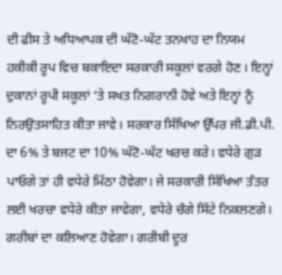ਦੀ ਫੀਸ ਤੇ ਅਧਿਆਪਕ ਦੀ ਘੱਟੋ-ਘੱਟ ਤਨਖਾਹ ਦਾ ਨਿਯਮ ਹਕੀਕੀ ਰੂਪ ਵਿਚ ਬਕਾਇਦਾ ਸਰਕਾਰੀ ਸਕੂਲਾਂ ਵਰਗੇ ਹੋਣ। ਇਨ੍ਹਾਂ ਦੁਕਾਨਾਂ ਰੂਪੀ ਸਕੂਲਾਂ ‘ਤੇ ਸਖਤ ਨਿਗਰਾਨੀ ਹੋਵੇ ਅਤੇ ਇਨ੍ਹਾਂ ਨੂੰ ਨਿਰਉਤਸਾਹਿਤ ਕੀਤਾ ਜਾਵੇ। ਸਰਕਾਰ ਸਿੱਖਿਆ ਉੱਪਰ ਜੀ.ਡੀ.ਪੀ. ਦਾ 6% ਤੇ ਬਜਟ ਦਾ 10% ਘੱਟੋ-ਘੱਟ ਖਰਚ ਕਰੇ। ਵਧੇਰੇ ਗੁੜ ਪਾਓਗੇ ਤਾਂ ਹੀ ਵਧੇਰੇ ਮਿੱਠਾ ਹੋਵੇਗਾ। ਜੇ ਸਰਕਾਰੀ ਸਿੱਖਿਆ ਤੰਤਰ ਲਈ ਖਰਚਾ ਵਧੇਰੇ ਕੀਤਾ ਜਾਵੇਗਾ, ਵਧੇਰੇ ਚੰਗੇ ਸਿੱਟੇ ਨਿਕਲਣਗੇ। ਗਰੀਬਾਂ ਦਾ ਕਲਿਆਣ ਹੋਵੇਗਾ। ਗਰੀਬੀ ਦੂਰ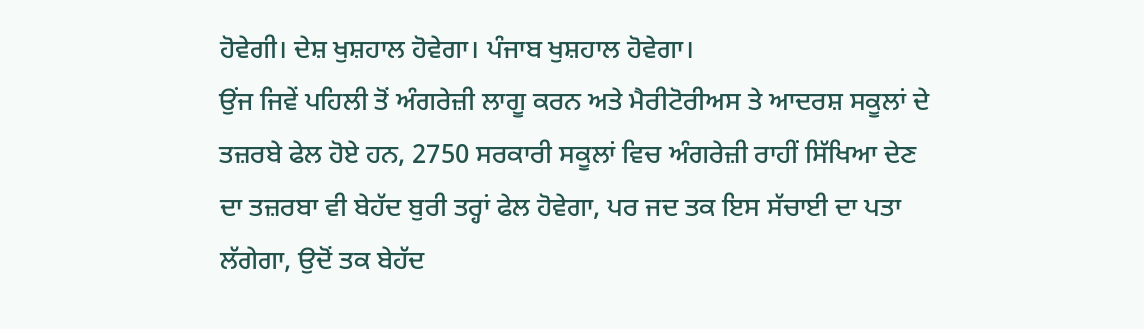ਹੋਵੇਗੀ। ਦੇਸ਼ ਖੁਸ਼ਹਾਲ ਹੋਵੇਗਾ। ਪੰਜਾਬ ਖੁਸ਼ਹਾਲ ਹੋਵੇਗਾ।
ਉਂਜ ਜਿਵੇਂ ਪਹਿਲੀ ਤੋਂ ਅੰਗਰੇਜ਼ੀ ਲਾਗੂ ਕਰਨ ਅਤੇ ਮੈਰੀਟੋਰੀਅਸ ਤੇ ਆਦਰਸ਼ ਸਕੂਲਾਂ ਦੇ ਤਜ਼ਰਬੇ ਫੇਲ ਹੋਏ ਹਨ, 2750 ਸਰਕਾਰੀ ਸਕੂਲਾਂ ਵਿਚ ਅੰਗਰੇਜ਼ੀ ਰਾਹੀਂ ਸਿੱਖਿਆ ਦੇਣ ਦਾ ਤਜ਼ਰਬਾ ਵੀ ਬੇਹੱਦ ਬੁਰੀ ਤਰ੍ਹਾਂ ਫੇਲ ਹੋਵੇਗਾ, ਪਰ ਜਦ ਤਕ ਇਸ ਸੱਚਾਈ ਦਾ ਪਤਾ ਲੱਗੇਗਾ, ਉਦੋਂ ਤਕ ਬੇਹੱਦ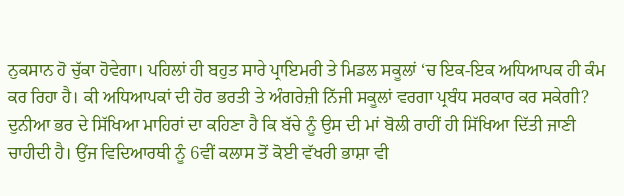ਨੁਕਸਾਨ ਹੋ ਚੁੱਕਾ ਹੋਵੇਗਾ। ਪਹਿਲਾਂ ਹੀ ਬਹੁਤ ਸਾਰੇ ਪ੍ਰਾਇਮਰੀ ਤੇ ਮਿਡਲ ਸਕੂਲਾਂ ‘ਚ ਇਕ-ਇਕ ਅਧਿਆਪਕ ਹੀ ਕੰਮ ਕਰ ਰਿਹਾ ਹੈ। ਕੀ ਅਧਿਆਪਕਾਂ ਦੀ ਹੋਰ ਭਰਤੀ ਤੇ ਅੰਗਰੇਜ਼ੀ ਨਿੱਜੀ ਸਕੂਲਾਂ ਵਰਗਾ ਪ੍ਰਬੰਧ ਸਰਕਾਰ ਕਰ ਸਕੇਗੀ?
ਦੁਨੀਆ ਭਰ ਦੇ ਸਿੱਖਿਆ ਮਾਹਿਰਾਂ ਦਾ ਕਹਿਣਾ ਹੈ ਕਿ ਬੱਚੇ ਨੂੰ ਉਸ ਦੀ ਮਾਂ ਬੋਲੀ ਰਾਹੀਂ ਹੀ ਸਿੱਖਿਆ ਦਿੱਤੀ ਜਾਣੀ ਚਾਹੀਦੀ ਹੈ। ਉਂਜ ਵਿਦਿਆਰਥੀ ਨੂੰ 6ਵੀਂ ਕਲਾਸ ਤੋਂ ਕੋਈ ਵੱਖਰੀ ਭਾਸ਼ਾ ਵੀ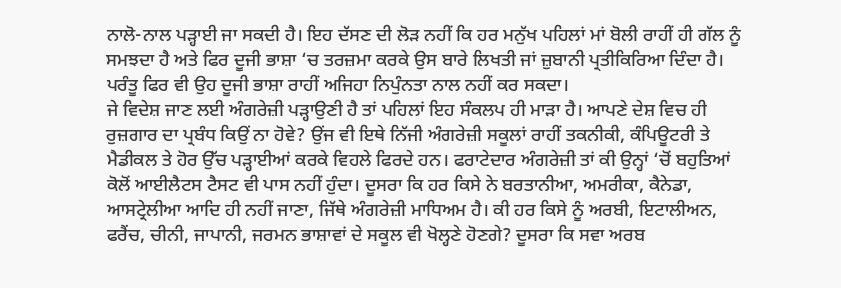ਨਾਲੋ-ਨਾਲ ਪੜ੍ਹਾਈ ਜਾ ਸਕਦੀ ਹੈ। ਇਹ ਦੱਸਣ ਦੀ ਲੋੜ ਨਹੀਂ ਕਿ ਹਰ ਮਨੁੱਖ ਪਹਿਲਾਂ ਮਾਂ ਬੋਲੀ ਰਾਹੀਂ ਹੀ ਗੱਲ ਨੂੰ ਸਮਝਦਾ ਹੈ ਅਤੇ ਫਿਰ ਦੂਜੀ ਭਾਸ਼ਾ ‘ਚ ਤਰਜ਼ਮਾ ਕਰਕੇ ਉਸ ਬਾਰੇ ਲਿਖਤੀ ਜਾਂ ਜ਼ੁਬਾਨੀ ਪ੍ਰਤੀਕਿਰਿਆ ਦਿੰਦਾ ਹੈ। ਪਰੰਤੂ ਫਿਰ ਵੀ ਉਹ ਦੂਜੀ ਭਾਸ਼ਾ ਰਾਹੀਂ ਅਜਿਹਾ ਨਿਪੁੰਨਤਾ ਨਾਲ ਨਹੀਂ ਕਰ ਸਕਦਾ।
ਜੇ ਵਿਦੇਸ਼ ਜਾਣ ਲਈ ਅੰਗਰੇਜ਼ੀ ਪੜ੍ਹਾਉਣੀ ਹੈ ਤਾਂ ਪਹਿਲਾਂ ਇਹ ਸੰਕਲਪ ਹੀ ਮਾੜਾ ਹੈ। ਆਪਣੇ ਦੇਸ਼ ਵਿਚ ਹੀ ਰੁਜ਼ਗਾਰ ਦਾ ਪ੍ਰਬੰਧ ਕਿਉਂ ਨਾ ਹੋਵੇ? ਉਂਜ ਵੀ ਇਥੇ ਨਿੱਜੀ ਅੰਗਰੇਜ਼ੀ ਸਕੂਲਾਂ ਰਾਹੀਂ ਤਕਨੀਕੀ, ਕੰਪਿਊਟਰੀ ਤੇ ਮੈਡੀਕਲ ਤੇ ਹੋਰ ਉੱਚ ਪੜ੍ਹਾਈਆਂ ਕਰਕੇ ਵਿਹਲੇ ਫਿਰਦੇ ਹਨ। ਫਰਾਟੇਦਾਰ ਅੰਗਰੇਜ਼ੀ ਤਾਂ ਕੀ ਉਨ੍ਹਾਂ ‘ਚੋਂ ਬਹੁਤਿਆਂ ਕੋਲੋਂ ਆਈਲੈਟਸ ਟੈਸਟ ਵੀ ਪਾਸ ਨਹੀਂ ਹੁੰਦਾ। ਦੂਸਰਾ ਕਿ ਹਰ ਕਿਸੇ ਨੇ ਬਰਤਾਨੀਆ, ਅਮਰੀਕਾ, ਕੈਨੇਡਾ, ਆਸਟ੍ਰੇਲੀਆ ਆਦਿ ਹੀ ਨਹੀਂ ਜਾਣਾ, ਜਿੱਥੇ ਅੰਗਰੇਜ਼ੀ ਮਾਧਿਅਮ ਹੈ। ਕੀ ਹਰ ਕਿਸੇ ਨੂੰ ਅਰਬੀ, ਇਟਾਲੀਅਨ, ਫਰੈਂਚ, ਚੀਨੀ, ਜਾਪਾਨੀ, ਜਰਮਨ ਭਾਸ਼ਾਵਾਂ ਦੇ ਸਕੂਲ ਵੀ ਖੋਲ੍ਹਣੇ ਹੋਣਗੇ? ਦੂਸਰਾ ਕਿ ਸਵਾ ਅਰਬ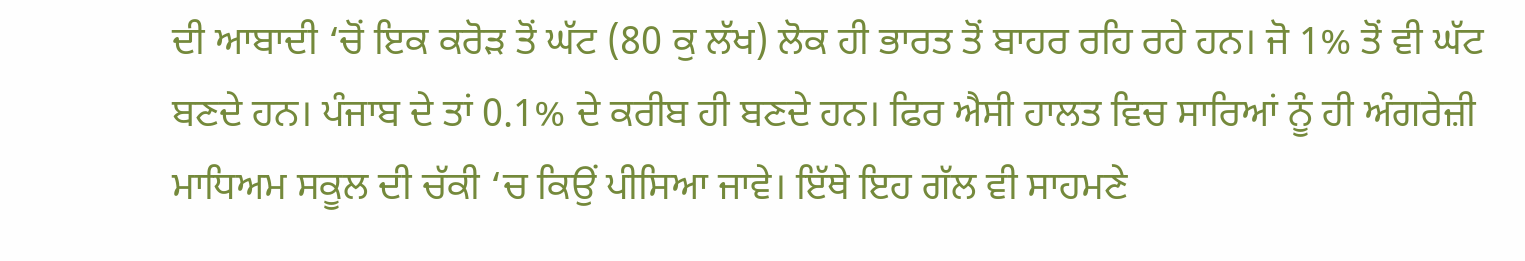ਦੀ ਆਬਾਦੀ ‘ਚੋਂ ਇਕ ਕਰੋੜ ਤੋਂ ਘੱਟ (80 ਕੁ ਲੱਖ) ਲੋਕ ਹੀ ਭਾਰਤ ਤੋਂ ਬਾਹਰ ਰਹਿ ਰਹੇ ਹਨ। ਜੋ 1% ਤੋਂ ਵੀ ਘੱਟ ਬਣਦੇ ਹਨ। ਪੰਜਾਬ ਦੇ ਤਾਂ 0.1% ਦੇ ਕਰੀਬ ਹੀ ਬਣਦੇ ਹਨ। ਫਿਰ ਐਸੀ ਹਾਲਤ ਵਿਚ ਸਾਰਿਆਂ ਨੂੰ ਹੀ ਅੰਗਰੇਜ਼ੀ ਮਾਧਿਅਮ ਸਕੂਲ ਦੀ ਚੱਕੀ ‘ਚ ਕਿਉਂ ਪੀਸਿਆ ਜਾਵੇ। ਇੱਥੇ ਇਹ ਗੱਲ ਵੀ ਸਾਹਮਣੇ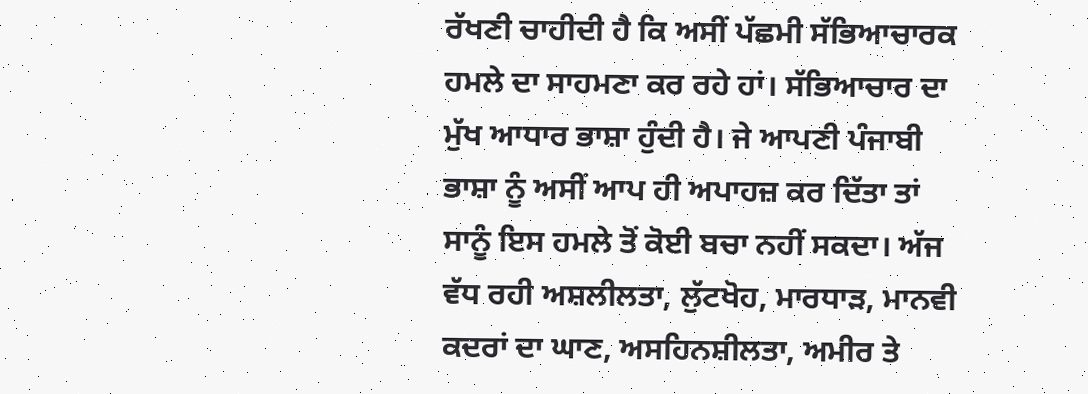ਰੱਖਣੀ ਚਾਹੀਦੀ ਹੈ ਕਿ ਅਸੀਂ ਪੱਛਮੀ ਸੱਭਿਆਚਾਰਕ ਹਮਲੇ ਦਾ ਸਾਹਮਣਾ ਕਰ ਰਹੇ ਹਾਂ। ਸੱਭਿਆਚਾਰ ਦਾ ਮੁੱਖ ਆਧਾਰ ਭਾਸ਼ਾ ਹੁੰਦੀ ਹੈ। ਜੇ ਆਪਣੀ ਪੰਜਾਬੀ ਭਾਸ਼ਾ ਨੂੰ ਅਸੀਂ ਆਪ ਹੀ ਅਪਾਹਜ਼ ਕਰ ਦਿੱਤਾ ਤਾਂ ਸਾਨੂੰ ਇਸ ਹਮਲੇ ਤੋਂ ਕੋਈ ਬਚਾ ਨਹੀਂ ਸਕਦਾ। ਅੱਜ ਵੱਧ ਰਹੀ ਅਸ਼ਲੀਲਤਾ, ਲੁੱਟਖੋਹ, ਮਾਰਧਾੜ, ਮਾਨਵੀ ਕਦਰਾਂ ਦਾ ਘਾਣ, ਅਸਹਿਨਸ਼ੀਲਤਾ, ਅਮੀਰ ਤੇ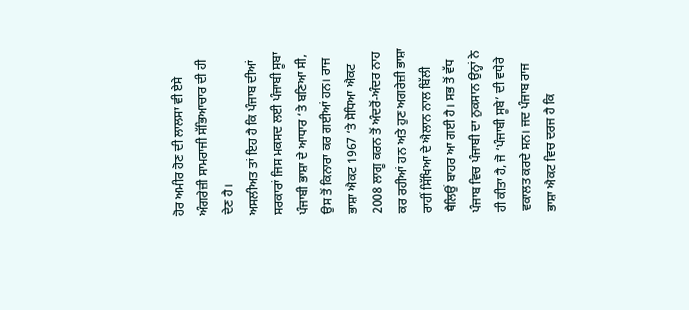ਹੋਰ ਅਮੀਰ ਹੋਣ ਦੀ ਲਾਲਸਾ ਵੀ ਏਸੇ ਅੰਗਰੇਜ਼ੀ ਸਾਮਰਾਜੀ ਸੱਭਿਆਚਾਰ ਦੀ ਹੀ ਦੇਣ ਹੈ।
ਅਸਲੀਅਤ ਤਾਂ ਇਹ ਹੈ ਕਿ ਪੰਜਾਬ ਦੀਆਂ ਸਰਕਾਰਾਂ ਜਿਸ ਮਕਸਦ ਲਈ ਪੰਜਾਬੀ ਸੂਬਾ ਪੰਜਾਬੀ ਭਾਸ਼ਾ ਦੇ ਆਧਾਰ ‘ਤੇ ਬਣਿਆ ਸੀ, ਉਸ ਤੋਂ ਕਿਨਾਰਾ ਕਰ ਗਈਆਂ ਹਨ। ਰਾਜ ਭਾਸ਼ਾ ਐਕਟ 1967 ‘ਤੇ ਸੋਧਿਆ ਐਕਟ 2008 ਲਾਗੂ ਕਰਨ ਤੋਂ ਅੰਦਰੋਂ-ਅੰਦਰ ਨਾਹ ਕਰ ਰਹੀਆਂ ਹਨ ਅਤੇ ਹੁਣ ਅਗਰੇਜ਼ੀ ਭਾਸ਼ਾ ਰਾਹੀਂ ਸਿੱਖਿਆ ਦੇ ਐਲਾਨ ਨਾਲ ਬਿੱਲੀ ਥੈਲਿਉਂ ਬਾਹਰ ਆ ਗਈ ਹੈ। ਸਭ ਤੋਂ ਵੱਧ ਪੰਜਾਬ ਵਿਚ ਪੰਜਾਬੀ ਦਾ ਨੁਕਸਾਨ ਉਨ੍ਹਾਂ ਨੇ ਹੀ ਕੀਤਾ ਹੈ, ਜੋ ‘ਪੰਜਾਬੀ ਸੂਬੇ’ ਦੀ ਵਧੇਰੇ ਵਕਾਲਤ ਕਰਦੇ ਸਨ। ਜਦ ਪੰਜਾਬ ਰਾਜ ਭਾਸ਼ਾ ਐਕਟ ਵਿਚ ਦਰਜ ਹੈ ਕਿ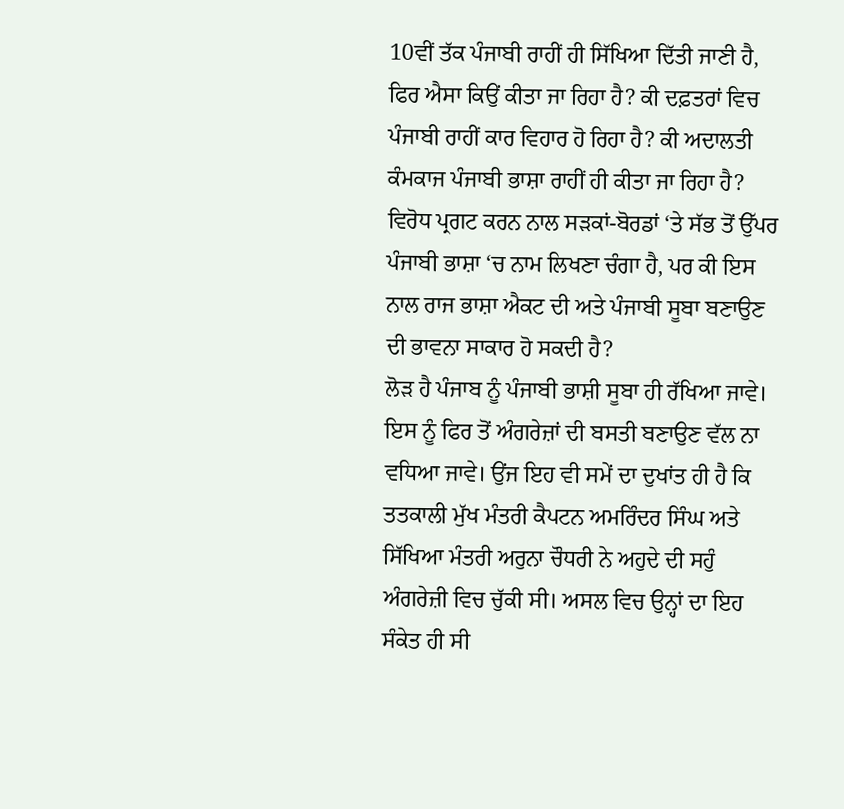10ਵੀਂ ਤੱਕ ਪੰਜਾਬੀ ਰਾਹੀਂ ਹੀ ਸਿੱਖਿਆ ਦਿੱਤੀ ਜਾਣੀ ਹੈ, ਫਿਰ ਐਸਾ ਕਿਉਂ ਕੀਤਾ ਜਾ ਰਿਹਾ ਹੈ? ਕੀ ਦਫ਼ਤਰਾਂ ਵਿਚ ਪੰਜਾਬੀ ਰਾਹੀਂ ਕਾਰ ਵਿਹਾਰ ਹੋ ਰਿਹਾ ਹੈ? ਕੀ ਅਦਾਲਤੀ ਕੰਮਕਾਜ ਪੰਜਾਬੀ ਭਾਸ਼ਾ ਰਾਹੀਂ ਹੀ ਕੀਤਾ ਜਾ ਰਿਹਾ ਹੈ? ਵਿਰੋਧ ਪ੍ਰਗਟ ਕਰਨ ਨਾਲ ਸੜਕਾਂ-ਬੋਰਡਾਂ ‘ਤੇ ਸੱਭ ਤੋਂ ਉੱਪਰ ਪੰਜਾਬੀ ਭਾਸ਼ਾ ‘ਚ ਨਾਮ ਲਿਖਣਾ ਚੰਗਾ ਹੈ, ਪਰ ਕੀ ਇਸ ਨਾਲ ਰਾਜ ਭਾਸ਼ਾ ਐਕਟ ਦੀ ਅਤੇ ਪੰਜਾਬੀ ਸੂਬਾ ਬਣਾਉਣ ਦੀ ਭਾਵਨਾ ਸਾਕਾਰ ਹੋ ਸਕਦੀ ਹੈ?
ਲੋੜ ਹੈ ਪੰਜਾਬ ਨੂੰ ਪੰਜਾਬੀ ਭਾਸ਼ੀ ਸੂਬਾ ਹੀ ਰੱਖਿਆ ਜਾਵੇ। ਇਸ ਨੂੰ ਫਿਰ ਤੋਂ ਅੰਗਰੇਜ਼ਾਂ ਦੀ ਬਸਤੀ ਬਣਾਉਣ ਵੱਲ ਨਾ ਵਧਿਆ ਜਾਵੇ। ਉਂਜ ਇਹ ਵੀ ਸਮੇਂ ਦਾ ਦੁਖਾਂਤ ਹੀ ਹੈ ਕਿ ਤਤਕਾਲੀ ਮੁੱਖ ਮੰਤਰੀ ਕੈਪਟਨ ਅਮਰਿੰਦਰ ਸਿੰਘ ਅਤੇ ਸਿੱਖਿਆ ਮੰਤਰੀ ਅਰੁਨਾ ਚੌਧਰੀ ਨੇ ਅਹੁਦੇ ਦੀ ਸਹੁੰ ਅੰਗਰੇਜ਼ੀ ਵਿਚ ਚੁੱਕੀ ਸੀ। ਅਸਲ ਵਿਚ ਉਨ੍ਹਾਂ ਦਾ ਇਹ ਸੰਕੇਤ ਹੀ ਸੀ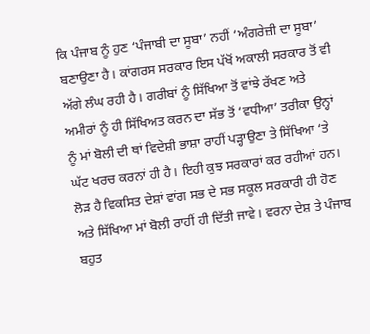ਕਿ ਪੰਜਾਬ ਨੂੰ ਹੁਣ ‘ਪੰਜਾਬੀ ਦਾ ਸੂਬਾ’ ਨਹੀਂ ‘ਅੰਗਰੇਜ਼ੀ ਦਾ ਸੂਬਾ’ ਬਣਾਉਣਾ ਹੈ। ਕਾਂਗਰਸ ਸਰਕਾਰ ਇਸ ਪੱਖੋਂ ਅਕਾਲੀ ਸਰਕਾਰ ਤੋਂ ਵੀ ਅੱਗੇ ਲੰਘ ਰਹੀ ਹੈ। ਗਰੀਬਾਂ ਨੂੰ ਸਿੱਖਿਆ ਤੋਂ ਵਾਂਝੇ ਰੱਖਣ ਅਤੇ ਅਮੀਰਾਂ ਨੂੰ ਹੀ ਸਿੱਖਿਅਤ ਕਰਨ ਦਾ ਸੱਭ ਤੋਂ ‘ਵਧੀਆ’ ਤਰੀਕਾ ਉਨ੍ਹਾਂ ਨੂੰ ਮਾਂ ਬੋਲੀ ਦੀ ਥਾਂ ਵਿਦੇਸ਼ੀ ਭਾਸ਼ਾ ਰਾਹੀਂ ਪੜ੍ਹਾਉਣਾ ਤੇ ਸਿੱਖਿਆ ‘ਤੇ ਘੱਟ ਖਰਚ ਕਰਨਾਂ ਹੀ ਹੈ। ਇਹੀ ਕੁਝ ਸਰਕਾਰਾਂ ਕਰ ਰਹੀਆਂ ਹਨ। ਲੋੜ ਹੈ ਵਿਕਸਿਤ ਦੇਸ਼ਾਂ ਵਾਂਗ ਸਭ ਦੇ ਸਭ ਸਕੂਲ ਸਰਕਾਰੀ ਹੀ ਹੋਣ ਅਤੇ ਸਿੱਖਿਆ ਮਾਂ ਬੋਲੀ ਰਾਹੀਂ ਹੀ ਦਿੱਤੀ ਜਾਵੇ। ਵਰਨਾ ਦੇਸ਼ ਤੇ ਪੰਜਾਬ ਬਹੁਤ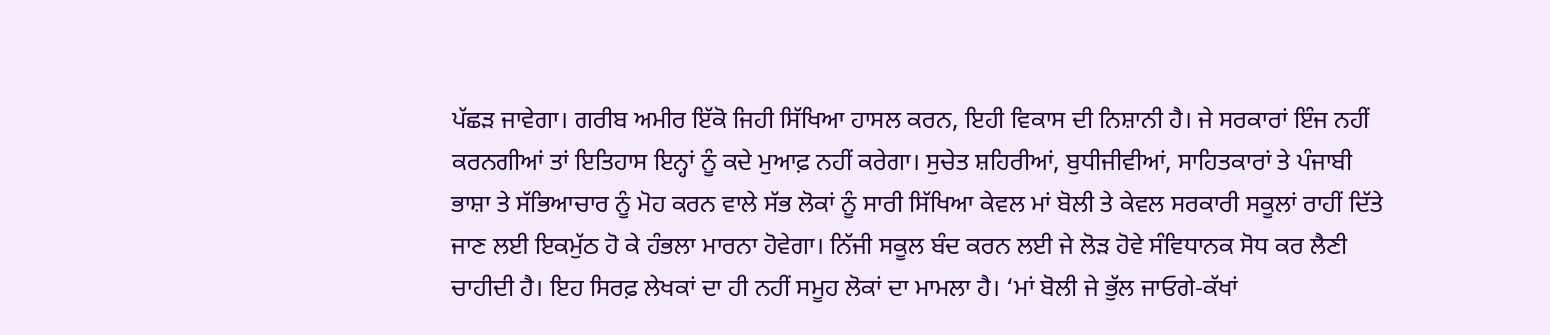ਪੱਛੜ ਜਾਵੇਗਾ। ਗਰੀਬ ਅਮੀਰ ਇੱਕੋ ਜਿਹੀ ਸਿੱਖਿਆ ਹਾਸਲ ਕਰਨ, ਇਹੀ ਵਿਕਾਸ ਦੀ ਨਿਸ਼ਾਨੀ ਹੈ। ਜੇ ਸਰਕਾਰਾਂ ਇੰਜ ਨਹੀਂ ਕਰਨਗੀਆਂ ਤਾਂ ਇਤਿਹਾਸ ਇਨ੍ਹਾਂ ਨੂੰ ਕਦੇ ਮੁਆਫ਼ ਨਹੀਂ ਕਰੇਗਾ। ਸੁਚੇਤ ਸ਼ਹਿਰੀਆਂ, ਬੁਧੀਜੀਵੀਆਂ, ਸਾਹਿਤਕਾਰਾਂ ਤੇ ਪੰਜਾਬੀ ਭਾਸ਼ਾ ਤੇ ਸੱਭਿਆਚਾਰ ਨੂੰ ਮੋਹ ਕਰਨ ਵਾਲੇ ਸੱਭ ਲੋਕਾਂ ਨੂੰ ਸਾਰੀ ਸਿੱਖਿਆ ਕੇਵਲ ਮਾਂ ਬੋਲੀ ਤੇ ਕੇਵਲ ਸਰਕਾਰੀ ਸਕੂਲਾਂ ਰਾਹੀਂ ਦਿੱਤੇ ਜਾਣ ਲਈ ਇਕਮੁੱਠ ਹੋ ਕੇ ਹੰਭਲਾ ਮਾਰਨਾ ਹੋਵੇਗਾ। ਨਿੱਜੀ ਸਕੂਲ ਬੰਦ ਕਰਨ ਲਈ ਜੇ ਲੋੜ ਹੋਵੇ ਸੰਵਿਧਾਨਕ ਸੋਧ ਕਰ ਲੈਣੀ ਚਾਹੀਦੀ ਹੈ। ਇਹ ਸਿਰਫ਼ ਲੇਖਕਾਂ ਦਾ ਹੀ ਨਹੀਂ ਸਮੂਹ ਲੋਕਾਂ ਦਾ ਮਾਮਲਾ ਹੈ। ‘ਮਾਂ ਬੋਲੀ ਜੇ ਭੁੱਲ ਜਾਓਗੇ-ਕੱਖਾਂ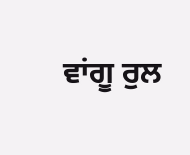ਵਾਂਗੂ ਰੁਲ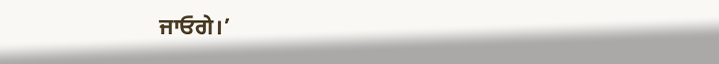ਜਾਓਗੇ।’